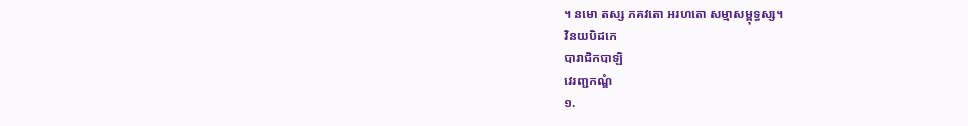។ នមោ តស្ស ភគវតោ អរហតោ សម្មាសម្ពុទ្ធស្ស។
វិនយបិដកេ
បារាជិកបាឡិ
វេរញ្ជកណ្ឌំ
១.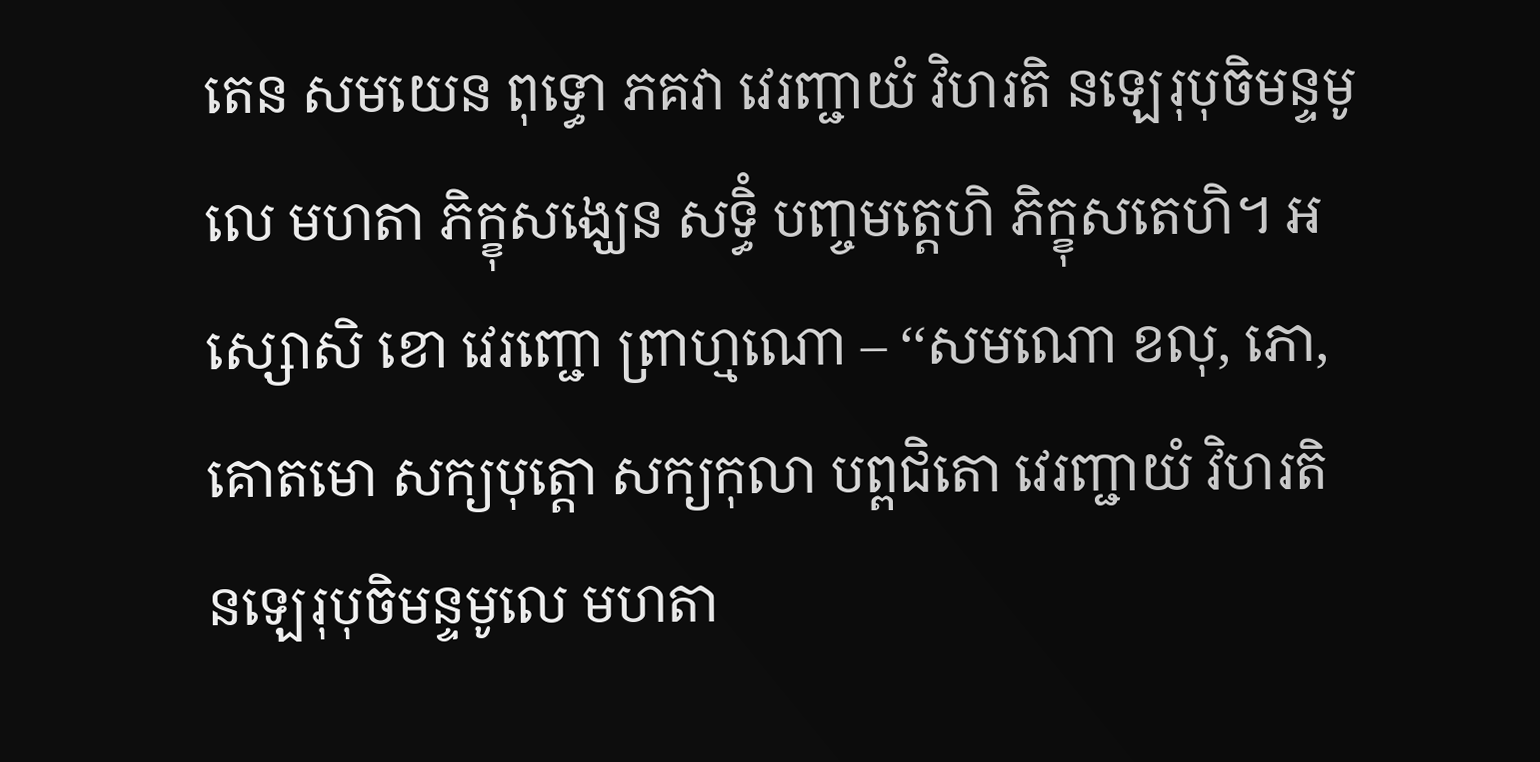តេន សមយេន ពុទ្ធោ ភគវា វេរញ្ជាយំ វិហរតិ នឡេរុបុចិមន្ទមូលេ មហតា ភិក្ខុសង្ឃេន សទ្ធិំ បញ្ចមត្តេហិ ភិក្ខុសតេហិ។ អស្សោសិ ខោ វេរញ្ជោ ព្រាហ្មណោ – ‘‘សមណោ ខលុ, ភោ, គោតមោ សក្យបុត្តោ សក្យកុលា បព្ពជិតោ វេរញ្ជាយំ វិហរតិ នឡេរុបុចិមន្ទមូលេ មហតា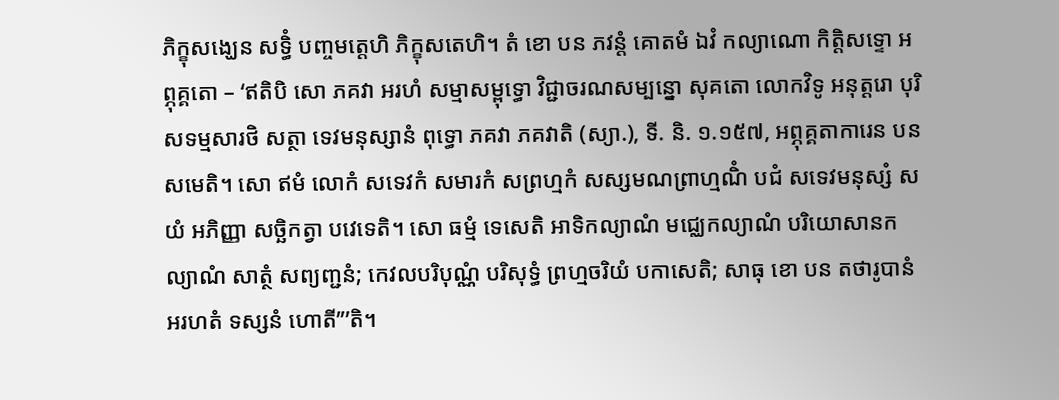ភិក្ខុសង្ឃេន សទ្ធិំ បញ្ចមត្តេហិ ភិក្ខុសតេហិ។ តំ ខោ បន ភវន្តំ គោតមំ ឯវំ កល្យាណោ កិត្តិសទ្ទោ អព្ភុគ្គតោ – ‘ឥតិបិ សោ ភគវា អរហំ សម្មាសម្ពុទ្ធោ វិជ្ជាចរណសម្បន្នោ សុគតោ លោកវិទូ អនុត្តរោ បុរិសទម្មសារថិ សត្ថា ទេវមនុស្សានំ ពុទ្ធោ ភគវា ភគវាតិ (ស្យា.), ទី. និ. ១.១៥៧, អព្ភុគ្គតាការេន បន សមេតិ។ សោ ឥមំ លោកំ សទេវកំ សមារកំ សព្រហ្មកំ សស្សមណព្រាហ្មណិំ បជំ សទេវមនុស្សំ សយំ អភិញ្ញា សច្ឆិកត្វា បវេទេតិ។ សោ ធម្មំ ទេសេតិ អាទិកល្យាណំ មជ្ឈេកល្យាណំ បរិយោសានកល្យាណំ សាត្ថំ សព្យញ្ជនំ; កេវលបរិបុណ្ណំ បរិសុទ្ធំ ព្រហ្មចរិយំ បកាសេតិ; សាធុ ខោ បន តថារូបានំ អរហតំ ទស្សនំ ហោតី’’’តិ។